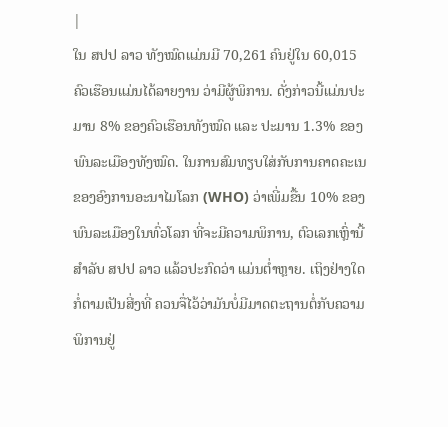|
ໃນ ສປປ ລາວ ທັງໝົດແມ່ນມີ 70,261 ຄົນຢູ່ໃນ 60,015 ຄົວເຮືອນແມ່ນໄດ້ລາຍງານ ວ່າມີຜູ້ພິການ. ດັ່ງກ່າວນີ້ແມ່ນປະມານ 8% ຂອງຄົວເຮືອນທັງໝົດ ແລະ ປະມານ 1.3% ຂອງ ພົນລະເມືອງທັງໝົດ. ໃນການສົມທຽບໃສ່ກັບການຄາດຄະເນຂອງອົງການອະນາໄມໂລກ (WHO) ວ່າເພີ່ມຂື້ນ 10% ຂອງພົນລະເມືອງໃນທົ່ວໂລກ ທີ່ຈະມີຄວາມພິການ, ຕົວເລກເຫຼົ່ານີ້ສຳລັບ ສປປ ລາວ ແລ້ວປະກົດວ່າ ແມ່ນຕ່ຳຫຼາຍ. ເຖິງຢ່າງໃດກໍ່ຕາມເປັນສີ່ງທີ່ ຄວນຈື່ໄວ້ວ່າມັນບໍ່ມີມາດຕະຖານຕໍ່ກັບຄວາມພິການຢູ່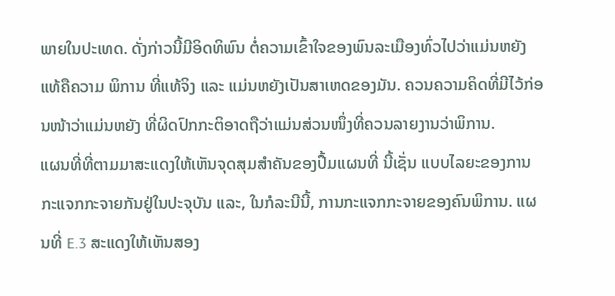ພາຍໃນປະເທດ. ດັ່ງກ່າວນີ້ມີອິດທິພົນ ຕໍ່ຄວາມເຂົ້າໃຈຂອງພົນລະເມືອງທົ່ວໄປວ່າແມ່ນຫຍັງແທ້ຄືຄວາມ ພິການ ທີ່ແທ້ຈິງ ແລະ ແມ່ນຫຍັງເປັນສາເຫດຂອງມັນ. ຄວນຄວາມຄິດທີ່ມີໄວ້ກ່ອນໜ້າວ່າແມ່ນຫຍັງ ທີ່ຜິດປົກກະຕິອາດຖືວ່າແມ່ນສ່ວນໜຶ່ງທີ່ຄວນລາຍງານວ່າພິການ.
ແຜນທີ່ທີ່ຕາມມາສະແດງໃຫ້ເຫັນຈຸດສຸມສຳຄັນຂອງປື້ມແຜນທີ່ ນີ້ເຊັ່ນ ແບບໄລຍະຂອງການ ກະແຈກກະຈາຍກັນຢູ່ໃນປະຈຸບັນ ແລະ, ໃນກໍລະນີນີ້, ການກະແຈກກະຈາຍຂອງຄົນພິການ. ແຜນທີ່ E.3 ສະແດງໃຫ້ເຫັນສອງ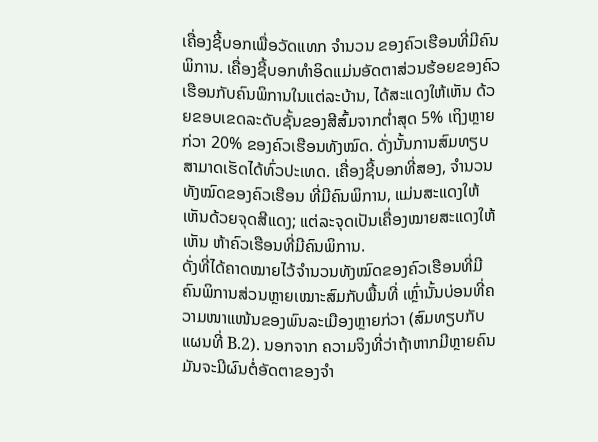ເຄື່ອງຊີ້ບອກເພື່ອວັດແທກ ຈຳນວນ ຂອງຄົວເຮືອນທີ່ມີຄົນພິການ. ເຄື່ອງຊີ້ບອກທຳອິດແມ່ນອັດຕາສ່ວນຮ້ອຍຂອງຄົວເຮືອນກັບຄົນພິການໃນແຕ່ລະບ້ານ, ໄດ້ສະແດງໃຫ້ເຫັນ ດ້ວຍຂອບເຂດລະດັບຊັ້ນຂອງສີສົ້ມຈາກຕ່ຳສຸດ 5% ເຖິງຫຼາຍກ່ວາ 20% ຂອງຄົວເຮືອນທັງໝົດ. ດັ່ງນັ້ນການສົມທຽບສາມາດເຮັດໄດ້ທົ່ວປະເທດ. ເຄື່ອງຊີ້ບອກທີ່ສອງ, ຈຳນວນທັງໝົດຂອງຄົວເຮືອນ ທີ່ມີຄົນພິການ, ແມ່ນສະແດງໃຫ້ເຫັນດ້ວຍຈຸດສີແດງ; ແຕ່ລະຈຸດເປັນເຄື່ອງໝາຍສະແດງໃຫ້ເຫັນ ຫ້າຄົວເຮືອນທີ່ມີຄົນພິການ.
ດັ່ງທີ່ໄດ້ຄາດໝາຍໄວ້ຈຳນວນທັງໝົດຂອງຄົວເຮືອນທີ່ມີຄົນພິການສ່ວນຫຼາຍເໝາະສົມກັບພື້ນທີ່ ເຫຼົ່ານັ້ນບ່ອນທີ່ຄວາມໜາແໜ້ນຂອງພົນລະເມືອງຫຼາຍກ່ວາ (ສົມທຽບກັບແຜນທີ່ B.2). ນອກຈາກ ຄວາມຈິງທີ່ວ່າຖ້າຫາກມີຫຼາຍຄົນ ມັນຈະມີຜົນຕໍ່ອັດຕາຂອງຈຳ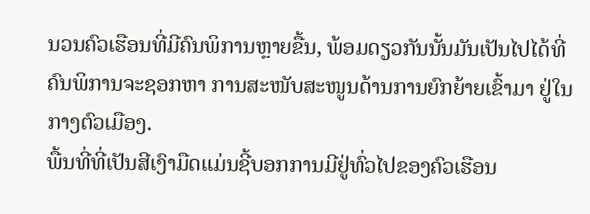ນວນຄົວເຮືອນທີ່ມີຄົນພິການຫຼາຍຂື້ນ, ພ້ອມດຽວກັນນັ້ນມັນເປັນໄປໄດ້ທີ່ຄົນພິການຈະຊອກຫາ ການສະໜັບສະໜູນດ້ານການຍົກຍ້າຍເຂົ້າມາ ຢູ່ໃນກາງຕົວເມືອງ.
ພື້ນທີ່ທີ່ເປັນສີເງົາມືດແມ່ນຊີ້ບອກການມີຢູ່ທົ່ວໄປຂອງຄົວເຮືອນ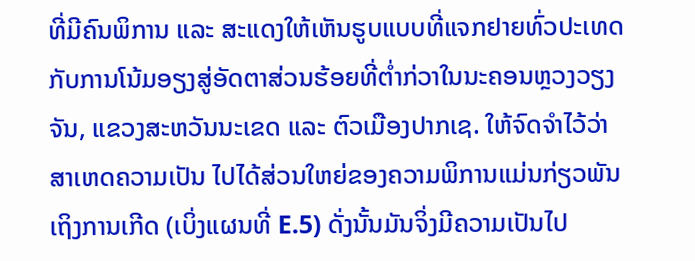ທີ່ມີຄົນພິການ ແລະ ສະແດງໃຫ້ເຫັນຮູບແບບທີ່ແຈກຢາຍທົ່ວປະເທດກັບການໂນ້ມອຽງສູ່ອັດຕາສ່ວນຮ້ອຍທີ່ຕ່ຳກ່ວາໃນນະຄອນຫຼວງວຽງຈັນ, ແຂວງສະຫວັນນະເຂດ ແລະ ຕົວເມືອງປາກເຊ. ໃຫ້ຈົດຈຳໄວ້ວ່າສາເຫດຄວາມເປັນ ໄປໄດ້ສ່ວນໃຫຍ່ຂອງຄວາມພິການແມ່ນກ່ຽວພັນເຖິງການເກີດ (ເບິ່ງແຜນທີ່ E.5) ດັ່ງນັ້ນມັນຈິ່ງມີຄວາມເປັນໄປ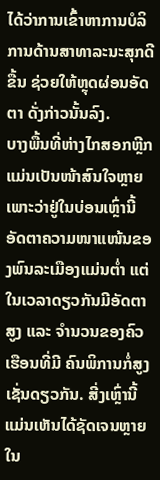ໄດ້ວ່າການເຂົ້າຫາການບໍລິການດ້ານສາທາລະນະສຸກດີຂື້ນ ຊ່ວຍໃຫ້ຫຼຸດຜ່ອນອັດຕາ ດັ່ງກ່າວນັ້ນລົງ.
ບາງພື້ນທີ່ຫ່າງໄກສອກຫຼີກແມ່ນເປັນໜ້າສົນໃຈຫຼາຍເພາະວ່າຢູ່ໃນບ່ອນເຫຼົ່ານີ້ອັດຕາຄວາມໜາແໜ້ນຂອງພົນລະເມືອງແມ່ນຕ່ຳ ແຕ່ໃນເວລາດຽວກັນມີອັດຕາສູງ ແລະ ຈຳນວນຂອງຄົວເຮືອນທີ່ມີ ຄົນພິການກໍ່ສູງເຊັ່ນດຽວກັນ. ສີ່ງເຫຼົ່ານີ້ແມ່ນເຫັນໄດ້ຊັດເຈນຫຼາຍໃນ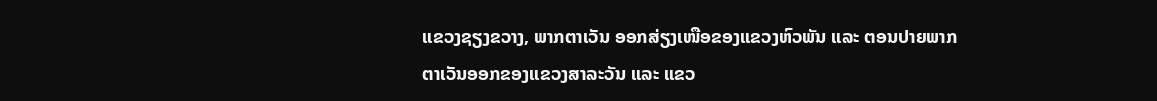ແຂວງຊຽງຂວາງ, ພາກຕາເວັນ ອອກສ່ຽງເໜືອຂອງແຂວງຫົວພັນ ແລະ ຕອນປາຍພາກຕາເວັນອອກຂອງແຂວງສາລະວັນ ແລະ ແຂວ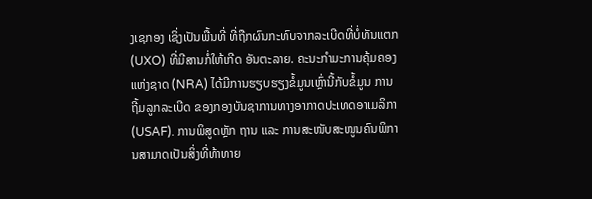ງເຊກອງ ເຊິ່ງເປັນພື້ນທີ່ ທີ່ຖືກຜົນກະທົບຈາກລະເບີດທີ່ບໍ່ທັນແຕກ (UXO) ທີ່ມີສານກໍ່ໃຫ້ເກີດ ອັນຕະລາຍ. ຄະນະກຳມະການຄຸ້ມຄອງແຫ່ງຊາດ (NRA) ໄດ້ມີການຮຽບຮຽງຂໍ້ມູນເຫຼົ່ານີ້ກັບຂໍ້ມູນ ການຖີ້ມລູກລະເບີດ ຂອງກອງບັນຊາການທາງອາກາດປະເທດອາເມລິກາ (USAF). ການພິສູດຫຼັກ ຖານ ແລະ ການສະໜັບສະໜູນຄົນພິການສາມາດເປັນສິ່ງທີ່ທ້າທາຍ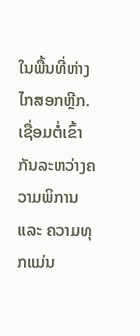ໃນພື້ນທີ່ຫ່າງໄກສອກຫຼີກ. ເຊື່ອມຕໍ່ເຂົ້າກັນລະຫວ່າງຄວາມພິການ ແລະ ຄວາມທຸກແມ່ນ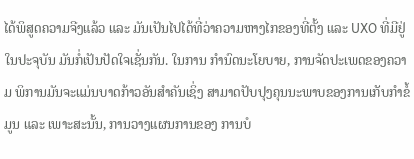ໄດ້ພິສູດຄວາມຈີງແລ້ວ ແລະ ມັນເປັນໄປໄດ້ທີ່ວ່າຄວາມຫາງໄກຂອງທີ່ຕັ້ງ ແລະ UXO ທີ່ມີຢູ່ໃນປະຈຸບັນ ມັນກໍ່ເປັນປັດໃຈເຊັ່ນກັນ. ໃນການ ກຳນົດນະໂຍບາຍ, ການຈັດປະເພດຂອງຄວາມ ພິການມັນຈະແມ່ນບາດກ້າວອັນສຳຄັນເຊິ່ງ ສາມາດປັບປຸງຄຸນນະພາບຂອງການເກັບກຳຂໍ້ມູນ ແລະ ເພາະສະນັ້ນ, ການວາງແຜນການຂອງ ການບໍ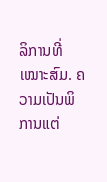ລິການທີ່ເໝາະສົມ. ຄວາມເປັນພິການແຕ່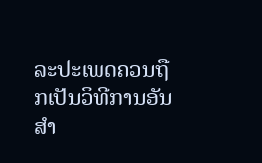ລະປະເພດຄວນຖືກເປັນວິທີການອັນສຳ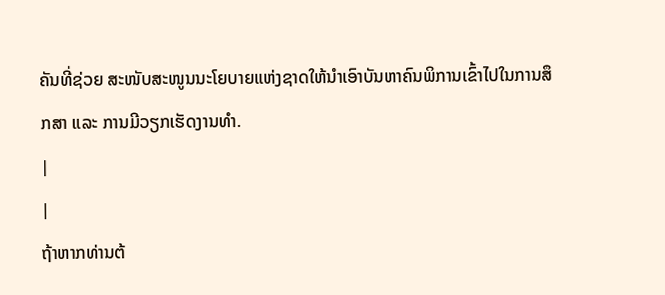ຄັນທີ່ຊ່ວຍ ສະໜັບສະໜູນນະໂຍບາຍແຫ່ງຊາດໃຫ້ນຳເອົາບັນຫາຄົນພິການເຂົ້າໄປໃນການສຶກສາ ແລະ ການມີວຽກເຮັດງານທຳ.
|
|
ຖ້າຫາກທ່ານຕ້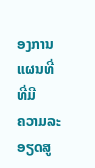ອງການແຜນທີ່ ທີ່ມີ
ຄວາມລະອຽດສູ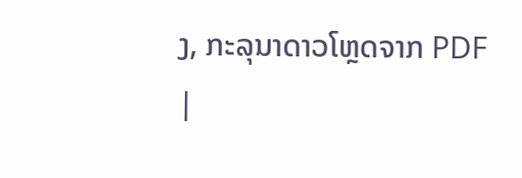ງ, ກະລຸນາດາວໂຫຼດຈາກ PDF
|